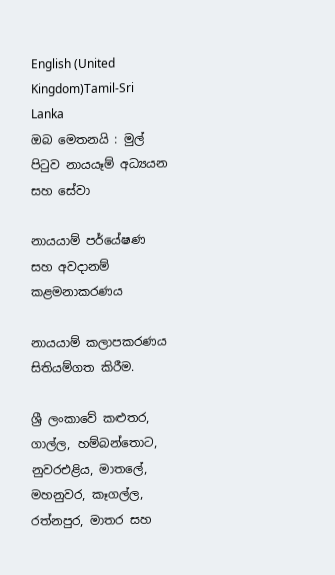English (United Kingdom)Tamil-Sri Lanka
ඔබ මෙතනයි : මුල් පිටුව නායයෑම් අධ්‍යයන සහ සේවා

නායයාම් පර්යේෂණ සහ අවදානම් කළමනාකරණය

නායයාම් කලාපකරණය සිතියම්ගත කිරීම.

ශ්‍රී ලංකාවේ කළුතර, ගාල්ල, හම්බන්තොට, නුවරඑළිය, මාතලේ, මහනුවර, කෑගල්ල, රත්නපුර, මාතර සහ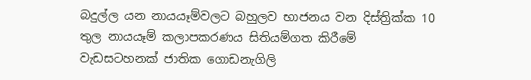බදුල්ල යන නායයෑම්වලට බහුලව භාජනය වන දිස්ත්‍රික්ක 10 තුල නායයෑම් කලාපකරණය සිතියම්ගත කිරීමේ වැඩසටහනක් ජාතික ගොඩනැගිලි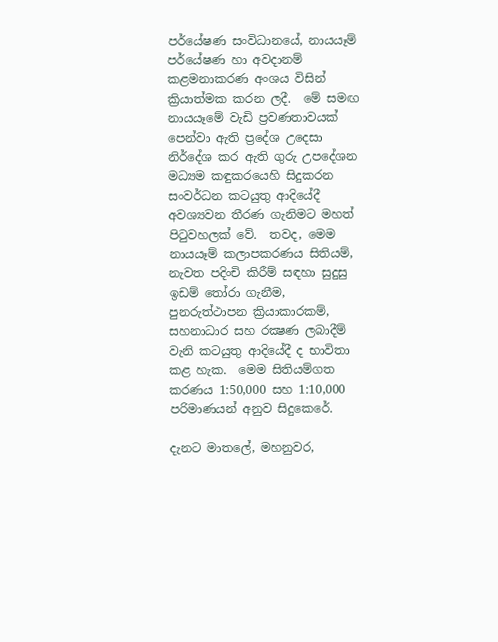පර්යේෂණ සංවිධානයේ, නායයෑම් පර්යේෂණ හා අවදානම් කළමනාකරණ අංශය විසින් ක්‍රියාත්මක කරන ලදී.  මේ සමඟ නායයෑමේ වැඩි ප්‍රවණතාවයක් පෙන්වා ඇති ප්‍රදේශ උදෙසා නිර්දේශ කර ඇති ගුරු උපදේශන මධ්‍යම කඳුකරයෙහි සිදුකරන සංවර්ධන කටයුතු ආදියේදී අවශ්‍යවන තීරණ ගැනිමට මහත් පිටුවහලක් වේ.  තවද, මෙම නායයෑම් කලාපකරණය සිතියම්, නැවත පදිංචි කිරීම් සඳහා සුදුසු ඉඩම් තෝරා ගැනීම, පුනරුත්ථාපන ක්‍රියාකාරකම්, සහනාධාර සහ රක්‍ෂණ ලබාදීම් වැනි කටයුතු ආදියේදී ද භාවිතා කළ හැක.  මෙම සිතියම්ගත කරණය 1:50,000 සහ 1:10,000 පරිමාණයන් අනුව සිදුකෙරේ.

දැනට මාතලේ, මහනුවර,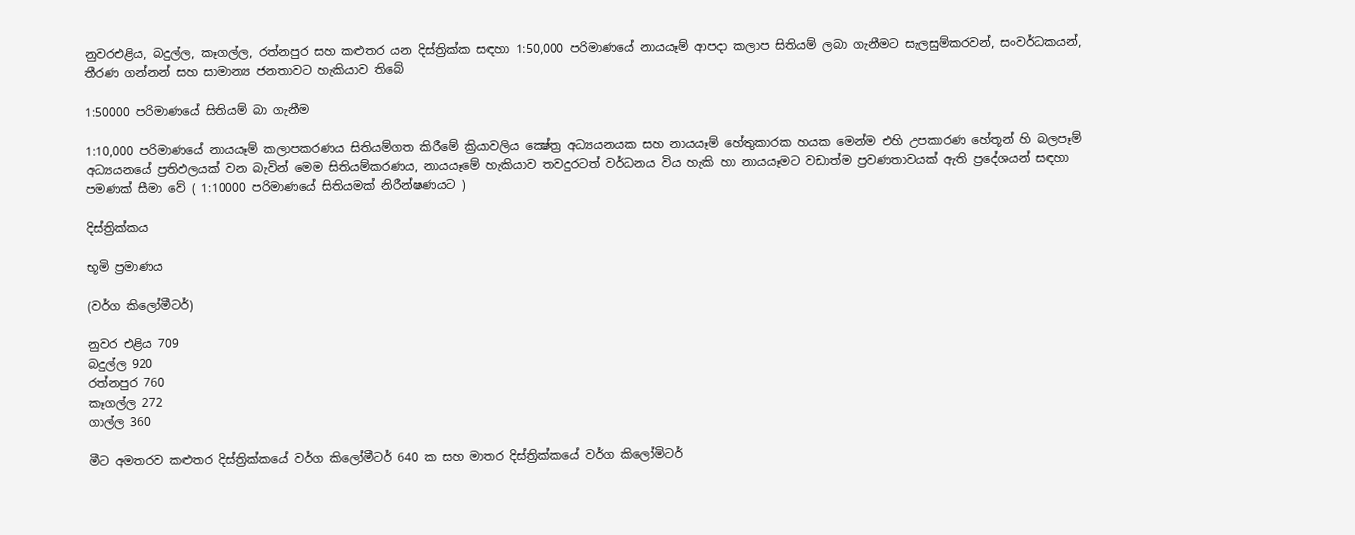නුවරඑළිය, බදුල්ල, කෑගල්ල, රත්නපුර සහ කළුතර යන දිස්ත්‍රික්ක සඳහා 1:50,000 පරිමාණයේ නායයෑම් ආපදා කලාප සිතියම් ලබා ගැනීමට සැලසුම්කරවන්, සංවර්ධකයන්, තීරණ ගන්නන් සහ සාමාන්‍ය ජනතාවට හැකියාව තිබේ

1:50000 පරිමාණයේ සිතියම් බා ගැනීම

1:10,000 පරිමාණයේ නායයෑම් කලාපකරණය සිතියම්ගත කිරීමේ ක්‍රියාවලිය ක්‍ෂේත්‍ර අධ්‍යයනයක සහ නායයෑම් හේතුකාරක හයක මෙන්ම එහි උපකාරණ හේතූන් හි බලපෑම් අධ්‍යයනයේ ප්‍රතිඵලයක් වන බැවින් මෙම සිතියම්කරණය, නායයෑමේ හැකියාව තවදුරටත් වර්ධනය විය හැකි හා නායයෑමට වඩාත්ම ප්‍රවණතාවයක් ඇති ප්‍රදේශයන් සඳහා පමණක් සීමා වේ ( 1:10000 පරිමාණයේ සිතියමක් නිරීන්‍ෂණයට )

දිස්ත්‍රික්කය

භූමි ප්‍රමාණය

(වර්ග කිලෝමීටර්)

නුවර එළිය 709
බදුල්ල 920
රත්නපුර 760
කෑගල්ල 272
ගාල්ල 360

මීට අමතරව කළුතර දිස්ත්‍රික්කයේ වර්ග කිලෝමීටර් 640 ක සහ මාතර දිස්ත්‍රික්කයේ වර්ග කිලෝමිටර්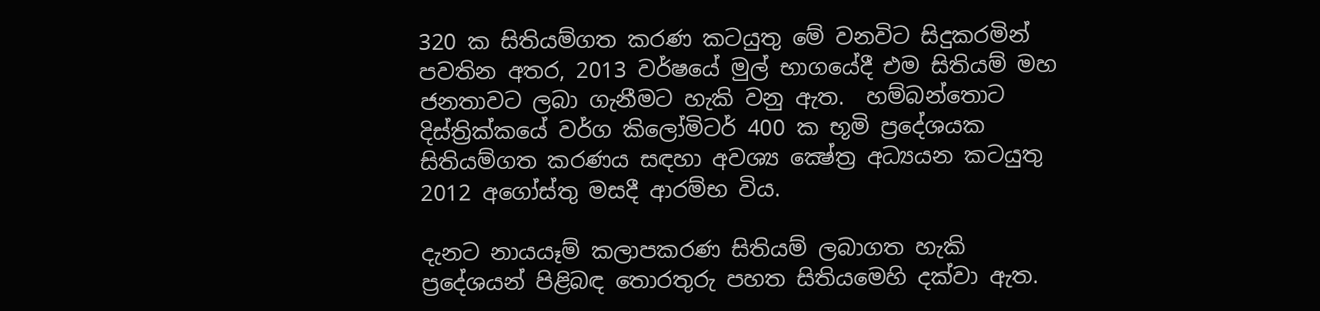320 ක සිතියම්ගත කරණ කටයුතු මේ වනවිට සිදුකරමින් පවතින අතර, 2013 වර්ෂයේ මුල් භාගයේදී එම සිතියම් මහ ජනතාවට ලබා ගැනීමට හැකි වනු ඇත.  හම්බන්තොට දිස්ත්‍රික්කයේ වර්ග කිලෝමිටර් 400 ක භූමි ප්‍රදේශයක සිතියම්ගත කරණය සඳහා අවශ්‍ය ක්‍ෂේත්‍ර අධ්‍යයන කටයුතු 2012 අගෝස්තු මසදී ආරම්භ විය.

දැනට නායයෑම් කලාපකරණ සිතියම් ලබාගත හැකි ප්‍රදේශයන් පිළිබඳ තොරතුරු පහත සිතියමෙහි දක්වා ඇත.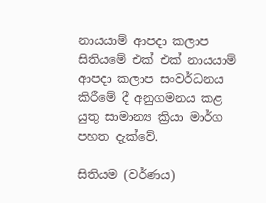නායයාම් ආපදා කලාප සිතියමේ එක් එක් නායයාම් ආපදා කලාප සංවර්ධනය කිරීමේ දී අනුගමනය කළ යුතු සාමාන්‍ය ක්‍රියා මාර්ග පහත දැක්වේ.

සිතියම (වර්ණය)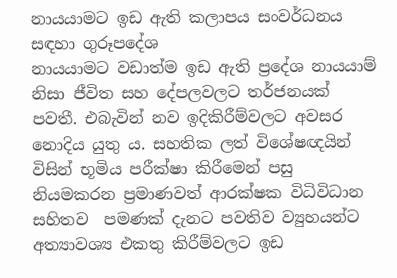නායයාමට ඉඩ ඇති කලාපය සංවර්ධනය සඳහා ගුරූපදේශ
නායයාමට වඩාත්ම ඉඩ ඇති ප්‍රදේශ නායයාම් නිසා ජීවිත සහ දේපලවලට තර්ජනයක් පවතී. එබැවින් නව ඉදිකිරීම්වලට අවසර නොදිය යුතු ය. සහතික ලත් විශේෂඥයින් විසින් භූමිය පරීක්ෂා කිරීමෙන් පසු නියමකරන ප්‍රමාණවත් ආරක්ෂක විධිවිධාන සහිතව  පමණක් දැනට පවතිව ව්‍යුහයන්ට අත්‍යාවශ්‍ය එකතු කිරීම්වලට ඉඩ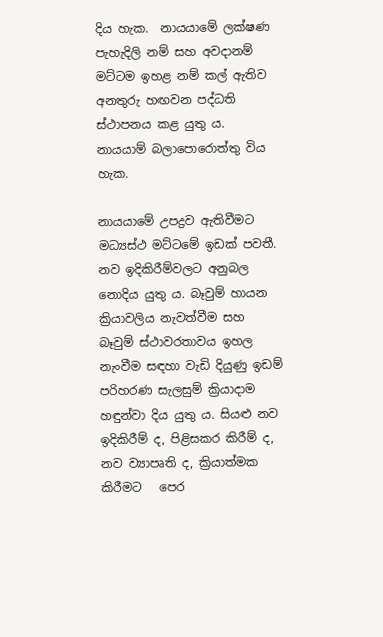දිය හැක.  නායයාමේ ලක්ෂණ පැහැදිලි නම් සහ අවදානම් මට්ටම ඉහළ නම් කල් ඇතිව අනතුරු හඟවන පද්ධති ස්ථාපනය කළ යුතු ය.
නායයාම් බලාපොරොත්තු විය හැක.

නායයාමේ උපද්‍රව ඇතිවීමට  මධ්‍යස්ථ මට්ටමේ ඉඩක් පවතී. නව ඉදිකිරීම්වලට අනුබල නොදිය යුතු ය. බෑවුම් හායන ක්‍රියාවලිය නැවත්වීම සහ බෑවුම් ස්ථාවරතාවය ඉහල නැංවීම සඳහා වැඩි දියුණු ඉඩම් පරිහරණ සැලසුම් ක්‍රියාදාම හඳුන්වා දිය යුතු ය. සියළු නව ඉදිකිරීම් ද, පිළිසකර කිරීම් ද, නව ව්‍යාපෘති ද, ක්‍රියාත්මක කිරීමට   පෙර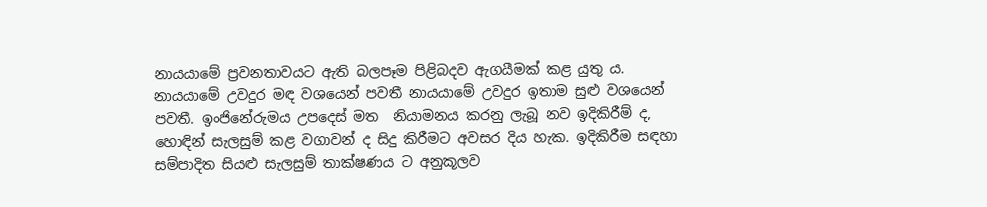නායයාමේ ප්‍රවනතාවයට ඇති බලපෑම පිළිබදව ඇගයීමක් කළ යුතු ය.
නායයාමේ උවදුර මඳ වශයෙන් පවතී නායයාමේ උවදුර ඉතාම සුළු වශයෙන් පවතී. ඉංජිනේරුමය උපදෙස් මත  නියාමනය කරනු ලැබූ නව ඉදිකිරීම් ද, හොඳින් සැලසුම් කළ වගාවන් ද සිදු කිරීමට අවසර දිය හැක. ඉදිකිරීම සඳහා සම්පාදිත සියළු සැලසුම් තාක්ෂණය ට අනුකූලව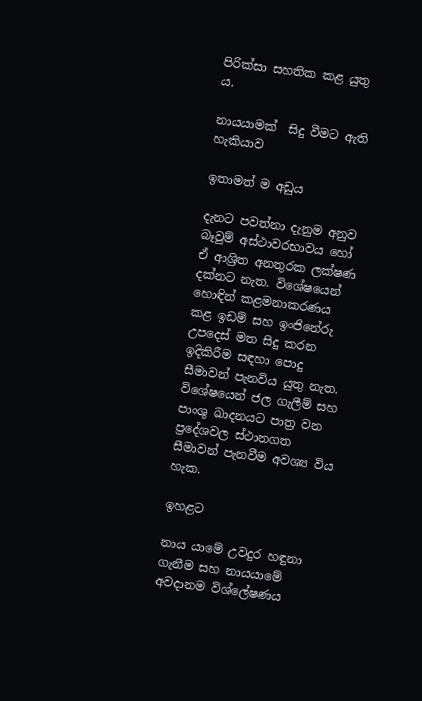පිරික්සා සහතික කළ යුතු ය.

නායයාමක්  සිදු වීමට ඇති හැකියාව

ඉතාමත් ම අඩුය

දැනට පවත්නා දැනුම අනුව බෑවුම් අස්ථාවරභාවය හෝ ඒ ආශ්‍රිත අනතුරක ලක්ෂණ දක්නට නැත. විශේෂයෙන් හොඳින් කළමනාකරණය කළ ඉඩම් සහ ඉංජිනේරු උපදෙස් මත සිදු කරන ඉදිකිරීම සඳහා පොදු සීමාවන් පැනවිය යුතු නැත. විශේෂයෙන් ජල ගැලීම් සහ පාංශු ඛාදනයට පාත්‍ර වන ප්‍රදේශවල ස්ථානගත සීමාවන් පැනවීම අවශ්‍ය විය හැක.

ඉහළට

නාය යාමේ උවදුර හඳුනා ගැනීම සහ නායයාමේ අවදානම විශ්ලේෂණය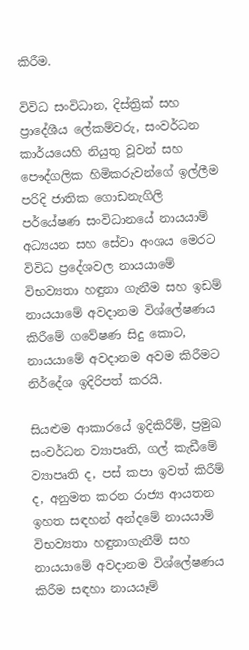කිරීම.

විවිධ සංවිධාන, දිස්ත්‍රික් සහ ප්‍රාදේශීය ලේකම්වරු, සංවර්ධන කාර්යයෙහි නියුතු වූවන් සහ පෞද්ගලික හිමිකරුවන්ගේ ඉල්ලීම පරිදි ජාතික ගොඩනැගිලි පර්යේෂණ සංවිධානයේ නායයාම් අධ්‍යයන සහ සේවා අංශය මෙරට විවිධ ප්‍රදේශවල නායයාමේ විභව්‍යතා හඳුනා ගැනීම සහ ඉඩම් නායයාමේ අවදානම විශ්ලේෂණය කිරීමේ ගවේෂණ සිදු කොට, නායයාමේ අවදානම අවම කිරීමට නිර්දේශ ඉදිරිපත් කරයි.

සියළුම ආකාරයේ ඉදිකිරීම්, ප්‍රමුඛ සංවර්ධන ව්‍යාපෘති, ගල් කැඩීමේ ව්‍යාපෘති ද, පස් කපා ඉවත් කිරීම් ද, අනුමත කරන රාජ්‍ය ආයතන ඉහත සඳහන් අන්දමේ නායයාම් විභව්‍යතා හඳුනාගැනීම් සහ නායයාමේ අවදානම විශ්ලේෂණය කිරීම සඳහා නායයෑම්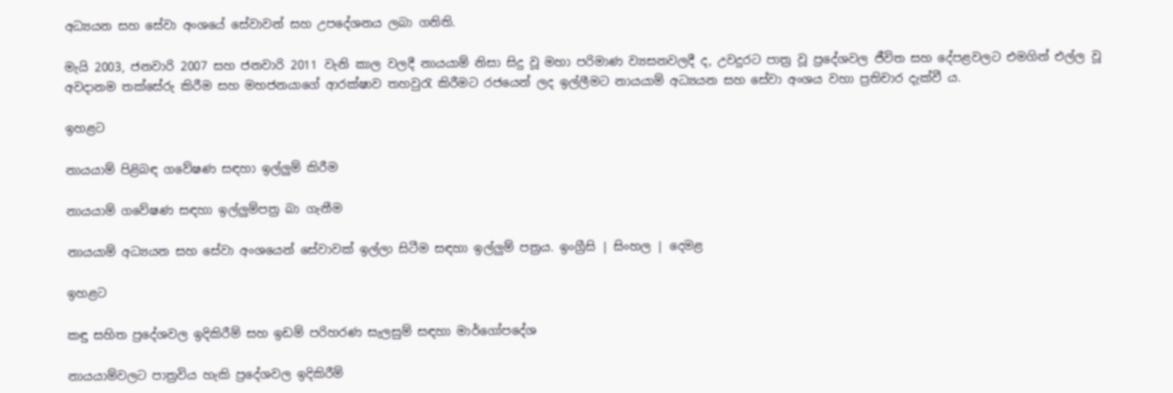අධ්‍යයන සහ සේවා අංශයේ සේවාවන් සහ උපදේශනය ලබා ගනිති.

මැයි 2003, ජනවාරි 2007 සහ ජනවාරි 2011 වැනි කාල වලදී නායයාම් නිසා සිදු වූ මහා පරිමාණ ව්‍යසනවලදී ද, උවදුරට පාත්‍ර වූ ප්‍රදේශවල ජීවිත සහ දේපළවලට එමගින් එල්ල වූ අවදානම තක්සේරු කිරීම සහ මහජනයාගේ ආරක්ෂාව තහවුරැ කිරීමට රජයෙන් ලද ඉල්ලීමට නායයාම් අධ්‍යයන සහ සේවා අංශය වහා ප්‍රතිචාර දැක්වී ය.

ඉහළට

නායයාම් පිළිබඳ ගවේෂණ සඳහා ඉල්ලුම් කිරීම

නායයාම් ගවේෂණ සඳහා ඉල්ලුම්පත්‍ර බා ගැනීම

නායයාම් අධ්‍යයන සහ සේවා අංශයෙන් සේවාවක් ඉල්ලා සිටීම සඳහා ඉල්ලුම් පත්‍රය. ඉංග්‍රීසි | සිංහල | දෙමළ

ඉහළට

කඳු සහිත ප්‍රදේශවල ඉදිකිරීම් සහ ඉඩම් පරිහරණ සැලසුම් සඳහා මාර්ගෝපදේශ

නායයාම්වලට පාත්‍රවිය හැකි ප්‍රදේශවල ඉදිකිරීම්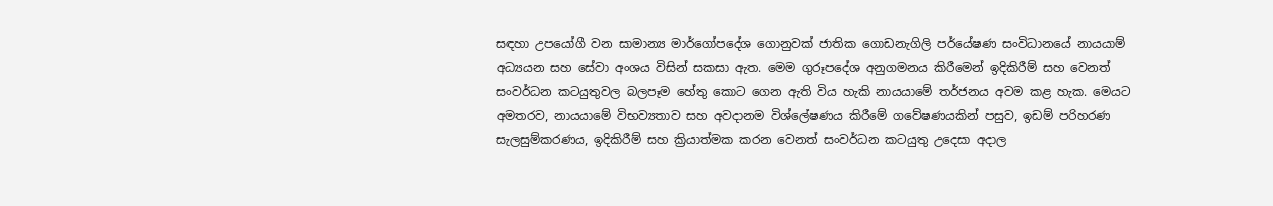සඳහා උපයෝගී වන සාමාන්‍ය මාර්ගෝපදේශ ගොනුවක් ජාතික ගොඩනැගිලි පර්යේෂණ සංවිධානයේ නායයාම් අධ්‍යයන සහ සේවා අංශය විසින් සකසා ඇත. මෙම ගුරූපදේශ අනුගමනය කිරීමෙන් ඉදිකිරීම් සහ වෙනත් සංවර්ධන කටයුතුවල බලපෑම හේතු කොට ගෙන ඇති විය හැකි නායයාමේ තර්ජනය අවම කළ හැක. මෙයට අමතරව, නායයාමේ විභව්‍යතාව සහ අවදානම විශ්ලේෂණය කිරීමේ ගවේෂණයකින් පසුව, ඉඩම් පරිහරණ සැලසුම්කරණය, ඉදිකිරීම් සහ ක්‍රියාත්මක කරන වෙනත් සංවර්ධන කටයුතු උදෙසා අදාල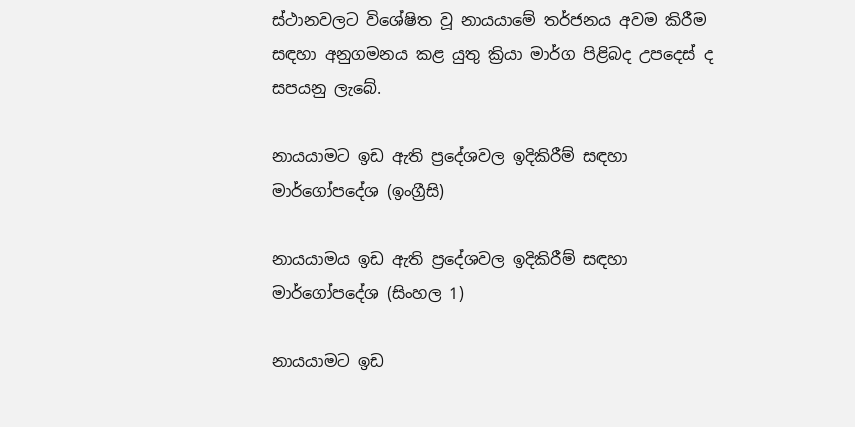ස්ථානවලට විශේෂිත වූ නායයාමේ තර්ජනය අවම කිරීම සඳහා අනුගමනය කළ යුතු ක්‍රියා මාර්ග පිළිබද උපදෙස් ද සපයනු ලැබේ.

නායයාමට ඉඩ ඇති ප්‍රදේශවල ඉදිකිරීම් සඳහා මාර්ගෝපදේශ (ඉංග්‍රීසි)

නායයාමය ඉඩ ඇති ප්‍රදේශවල ඉදිකිරීම් සඳහා මාර්ගෝපදේශ (සිංහල 1)

නායයාමට ඉඩ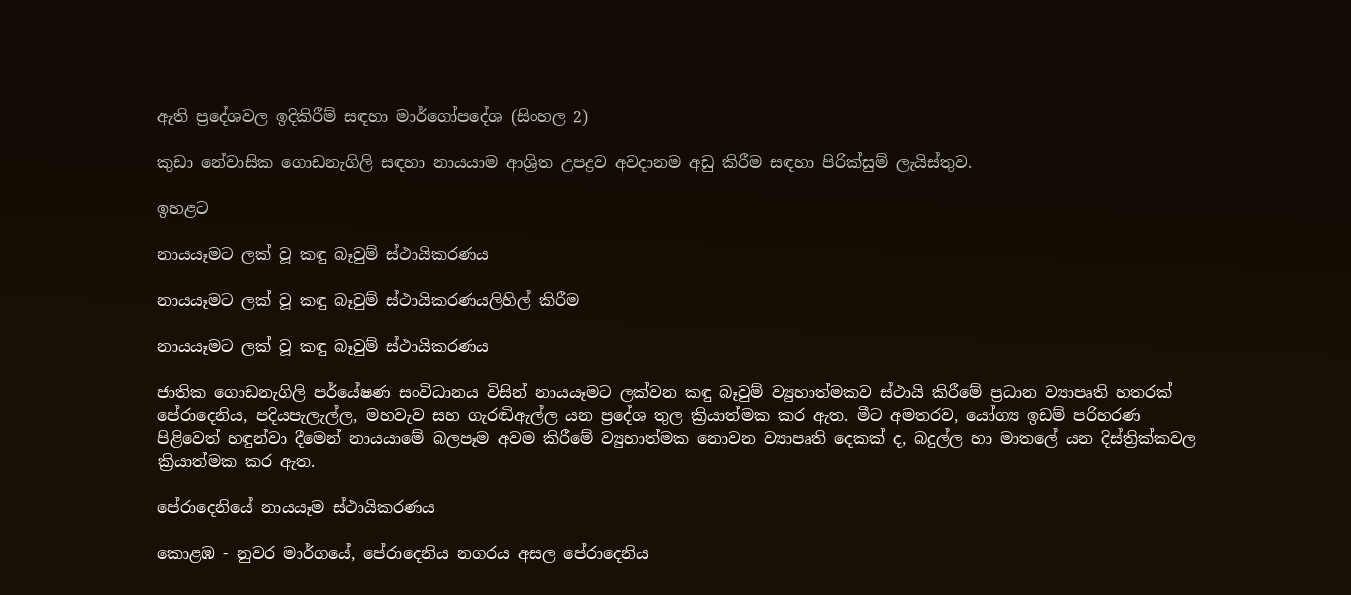ඇති ප්‍රදේශවල ඉදිකිරීම් සඳහා මාර්ගෝපදේශ (සිංහල 2)

කුඩා නේවාසික ගොඩනැගිලි සඳහා නායයාම ආශ්‍රිත උපද්‍රව අවදානම අඩු කිරීම සඳහා පිරික්සුම් ලැයිස්තුව.

ඉහළට

නායයෑමට ලක් වූ කඳු බෑවුම් ස්ථායිකරණය

නායයෑමට ලක් වූ කඳු බෑවුම් ස්ථායිකරණයලිහිල් කිරීම

නායයෑමට ලක් වූ කඳු බෑවුම් ස්ථායිකරණය

ජාතික ගොඩනැගිලි පර්යේෂණ සංවිධානය විසින් නායයෑමට ලක්වන කඳු බෑවුම් ව්‍යුහාත්මකව ස්ථායි කිරීමේ ප්‍රධාන ව්‍යාපෘති හතරක් පේරාදෙනිය, පදියපැලැල්ල, මහවැව සහ ගැරඬිඇල්ල යන ප්‍රදේශ තුල ක්‍රියාත්මක කර ඇත. මීට අමතරව, යෝග්‍ය ඉඩම් පරිහරණ පිළිවෙත් හඳුන්වා දීමෙන් නායයාමේ බලපෑම අවම කිරීමේ ව්‍යුහාත්මක නොවන ව්‍යාපෘති දෙකක් ද, බදුල්ල හා මාතලේ යන දිස්ත්‍රික්කවල ක්‍රියාත්මක කර ඇත.

පේරාදෙනියේ නායයෑම ස්ථායිකරණය

කොළඹ - නුවර මාර්ගයේ, පේරාදෙනිය නගරය අසල පේරාදෙනිය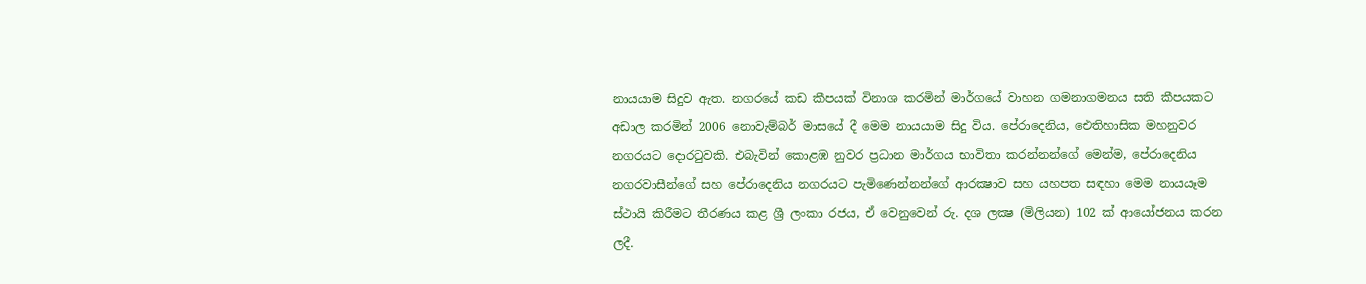නායයාම සිදුව ඇත. නගරයේ කඩ කීපයක් විනාශ කරමින් මාර්ගයේ වාහන ගමනාගමනය සති කීපයකට අඩාල කරමින් 2006 නොවැම්බර් මාසයේ දී මෙම නායයාම සිදු විය. පේරාදෙනිය, ඓතිහාසික මහනුවර නගරයට දොරටුවකි. එබැවින් කොළඹ නුවර ප්‍රධාන මාර්ගය භාවිතා කරන්නන්ගේ මෙන්ම, පේරාදෙනිය නගරවාසීන්ගේ සහ පේරාදෙනිය නගරයට පැමිණෙන්නන්ගේ ආරක්‍ෂාව සහ යහපත සඳහා මෙම නායයෑම ස්ථායි කිරීමට තීරණය කළ ශ්‍රී ලංකා රජය, ඒ වෙනුවෙන් රු. දශ ලක්‍ෂ (මිලියන) 102 ක් ආයෝජනය කරන ලදී.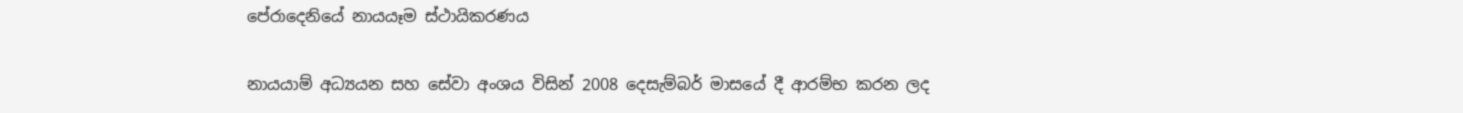පේරාදෙනියේ නායයෑම ස්ථායිකරණය

නායයාම් අධ්‍යයන සහ සේවා අංශය විසින් 2008 දෙසැම්බර් මාසයේ දී ආරම්භ කරන ලද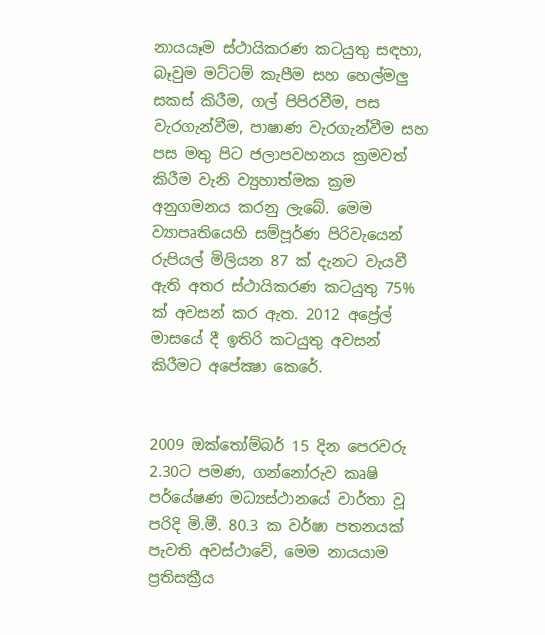නායයෑම ස්ථායිකරණ කටයුතු සඳහා, බෑවුම මට්ටම් කැපීම සහ හෙල්මලු සකස් කිරීම, ගල් පිපිරවීම, පස වැරගැන්වීම, පාෂාණ වැරගැන්වීම සහ පස මතු පිට ජලාපවහනය ක්‍රමවත් කිරීම වැනි ව්‍යුහාත්මක ක්‍රම අනුගමනය කරනු ලැබේ. මෙම ව්‍යාපෘතියෙහි සම්පූර්ණ පිරිවැයෙන් රුපියල් මිලියන 87 ක් දැනට වැයවී ඇති අතර ස්ථායිකරණ කටයුතු 75% ක් අවසන් කර ඇත. 2012 අප්‍රේල් මාසයේ දී ඉතිරි කටයුතු අවසන් කිරීමට අපේක්‍ෂා කෙරේ.


2009 ඔක්තෝම්බර් 15 දින පෙරවරු 2.30ට පමණ, ගන්නෝරුව කෘෂි පර්යේෂණ මධ්‍යස්ථානයේ වාර්තා වූ පරිදි මි.මී. 80.3 ක වර්ෂා පතනයක් පැවති අවස්ථාවේ, මෙම නායයාම ප්‍රතිසක්‍රීය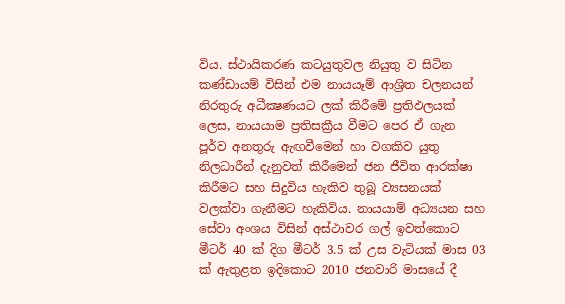විය. ස්ථායිකරණ කටයුතුවල නියුතු ව සිටින කණ්ඩායම් විසින් එම නායයෑම් ආශ්‍රිත චලනයන් නිරතුරු අධීක්‍ෂණයට ලක් කිරීමේ ප්‍රතිඵලයක් ලෙස, නායයාම ප්‍රතිසක්‍රීය වීමට පෙර ඒ ගැන පූර්ව අනතුරු ඇඟවීමෙන් හා වගකිව යුතු නිලධාරීන් දැනුවත් කිරීමෙන් ජන ජීවිත ආරක්ෂා කිරීමට සහ සිදුවිය හැකිව තුබූ ව්‍යසනයක් වලක්වා ගැනීමට හැකිවිය. නායයාම් අධ්‍යයන සහ සේවා අංශය විසින් අස්ථාවර ගල් ඉවත්කොට මීටර් 40 ක් දිග මීටර් 3.5 ක් උස වැටියක් මාස 03 ක් ඇතුළත ඉදිකොට 2010 ජනවාරි මාසයේ දී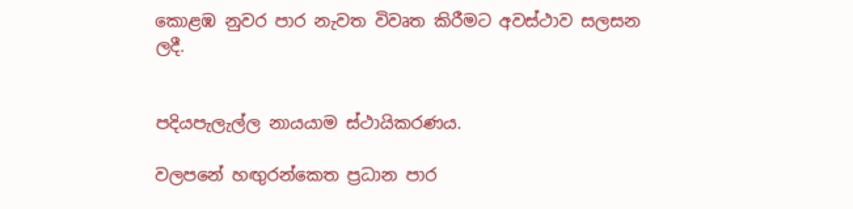කොළඹ නුවර පාර නැවත විවෘත කිරීමට අවස්ථාව සලසන ලදී.


පදියපැලැල්ල නායයාම ස්ථායිකරණය.

වලපනේ හඟුරන්කෙත ප්‍රධාන පාර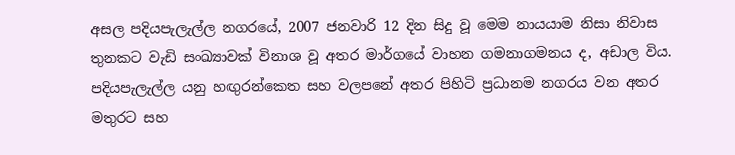අසල පදියපැලැල්ල නගරයේ, 2007 ජනවාරි 12 දින සිදු වූ මෙම නායයාම නිසා නිවාස තුනකට වැඩි සංඛ්‍යාවක් විනාශ වූ අතර මාර්ගයේ වාහන ගමනාගමනය ද, අඩාල විය. පදියපැලැල්ල යනු හඟුරන්කෙත සහ වලපනේ අතර පිහිටි ප්‍රධානම නගරය වන අතර මතුරට සහ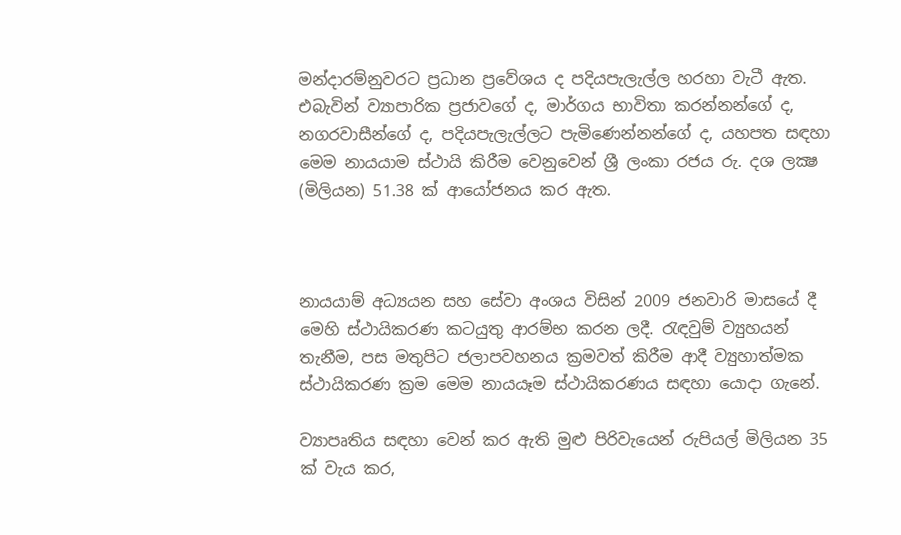මන්දාරම්නුවරට ප්‍රධාන ප්‍රවේශය ද පදියපැලැල්ල හරහා වැටී ඇත. එබැවින් ව්‍යාපාරික ප්‍රජාවගේ ද, මාර්ගය භාවිතා කරන්නන්ගේ ද, නගරවාසීන්ගේ ද, පදියපැලැල්ලට පැමිණෙන්නන්ගේ ද, යහපත සඳහා මෙම නායයාම ස්ථායි කිරීම වෙනුවෙන් ශ්‍රී ලංකා රජය රු. දශ ලක්‍ෂ (මිලියන) 51.38 ක් ආයෝජනය කර ඇත.



නායයාම් අධ්‍යයන සහ සේවා අංශය විසින් 2009 ජනවාරි මාසයේ දී මෙහි ස්ථායිකරණ කටයුතු ආරම්භ කරන ලදී. රැඳවුම් ව්‍යුහයන් තැනීම, පස මතුපිට ජලාපවහනය ක්‍රමවත් කිරීම ආදී ව්‍යුහාත්මක ස්ථායිකරණ ක්‍රම මෙම නායයෑම ස්ථායිකරණය සඳහා යොදා ගැනේ.

ව්‍යාපෘතිය සඳහා වෙන් කර ඇති මුළු පිරිවැයෙන් රුපියල් මිලියන 35 ක් වැය කර,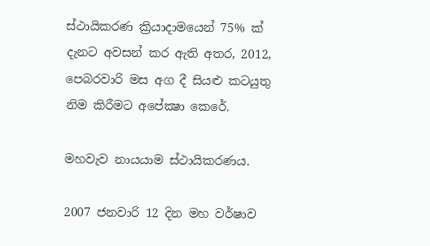ස්ථායිකරණ ක්‍රියාදාමයෙන් 75% ක් දැනට අවසන් කර ඇති අතර, 2012, පෙබරවාරි මස අග දී සියළු කටයුතු නිම කිරීමට අපේක්‍ෂා කෙරේ.

මහවැව නායයාම ස්ථායිකරණය.

2007 ජනවාරි 12 දින මහ වර්ෂාව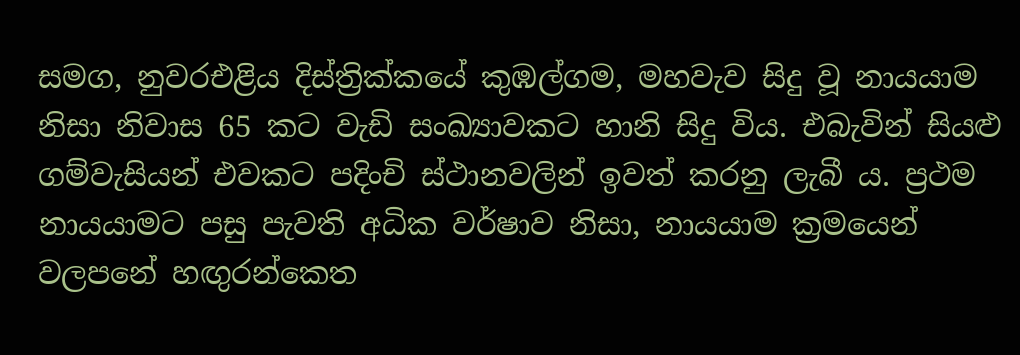සමග, නුවරඑළිය දිස්ත්‍රික්කයේ කුඹල්ගම, මහවැව සිදු වූ නායයාම නිසා නිවාස 65 කට වැඩි සංඛ්‍යාවකට හානි සිදු විය. එබැවින් සියළු ගම්වැසියන් එවකට පදිංචි ස්ථානවලින් ඉවත් කරනු ලැබී ය. ප්‍රථම නායයාමට පසු පැවති අධික වර්ෂාව නිසා, නායයාම ක්‍රමයෙන් වලපනේ හඟුරන්කෙත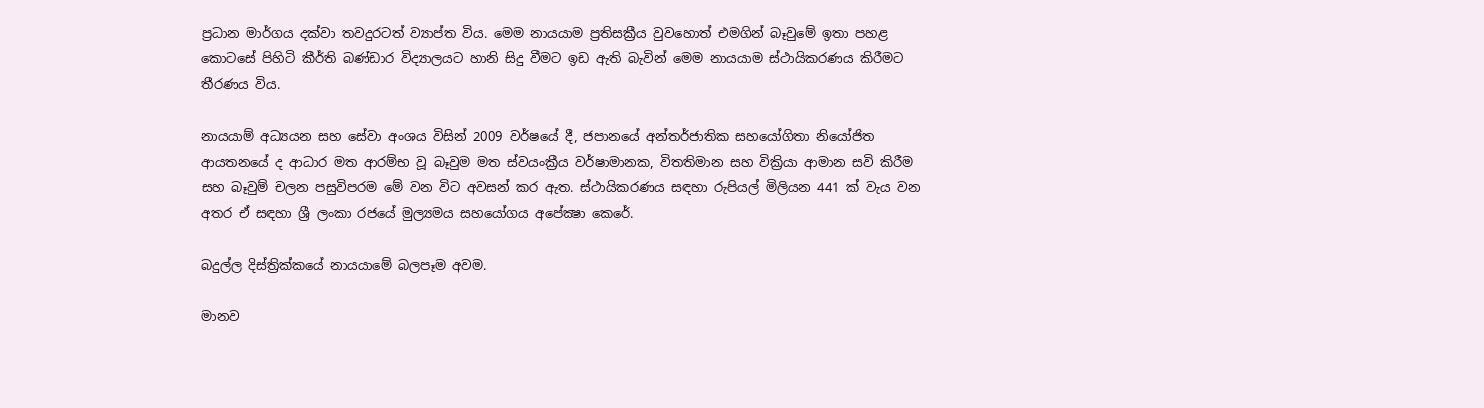ප්‍රධාන මාර්ගය දක්වා තවදුරටත් ව්‍යාප්ත විය. මෙම නායයාම ප්‍රතිසක්‍රීය වුවහොත් එමගින් බෑවුමේ ඉතා පහළ කොටසේ පිහිටි කීර්ති බණ්ඩාර විද්‍යාලයට හානි සිදු වීමට ඉඩ ඇති බැවින් මෙම නායයාම ස්ථායිකරණය කිරීමට තීරණය විය.

නායයාම් අධ්‍යයන සහ සේවා අංශය විසින් 2009 වර්ෂයේ දී, ජපානයේ අන්තර්ජාතික සහයෝගිතා නියෝජිත ආයතනයේ ද ආධාර මත ආරම්භ වූ බෑවුම මත ස්වයංක්‍රීය වර්ෂාමානක, විතතිමාන සහ වික්‍රියා ආමාන සවි කිරීම සහ බෑවුම් චලන පසුවිපරම මේ වන විට අවසන් කර ඇත. ස්ථායිකරණය සඳහා රුපියල් මිලියන 441 ක් වැය වන අතර ඒ සඳහා ශ්‍රී ලංකා රජයේ මුල්‍යමය සහයෝගය අපේක්‍ෂා කෙරේ.

බදුල්ල දිස්ත්‍රික්කයේ නායයාමේ බලපෑම අවම.

මානව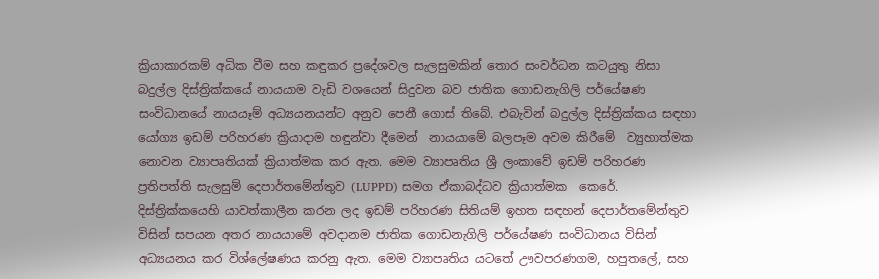ක්‍රියාකාරකම් අධික වීම සහ කඳුකර ප්‍රදේශවල සැලසුමකින් තොර සංවර්ධන කටයුතු නිසා බදුල්ල දිස්ත්‍රික්කයේ නායයාම වැඩි වශයෙන් සිදුවන බව ජාතික ගොඩනැගිලි පර්යේෂණ සංවිධානයේ නායයෑම් අධ්‍යයනයන්ට අනුව පෙනී ගොස් තිබේ. එබැවින් බදුල්ල දිස්ත්‍රික්කය සඳහා යෝග්‍ය ඉඩම් පරිහරණ ක්‍රියාදාම හඳුන්වා දීමෙන්  නායයාමේ බලපෑම අවම කිරීමේ  ව්‍යුහාත්මක නොවන ව්‍යාපෘතියක් ක්‍රියාත්මක කර ඇත. මෙම ව්‍යාපෘතිය ශ්‍රී ලංකාවේ ඉඩම් පරිහරණ ප්‍රතිපත්ති සැලසුම් දෙපාර්තමේන්තුව (LUPPD) සමග ඒකාබද්ධව ක්‍රියාත්මක  කෙරේ. දිස්ත්‍රික්කයෙහි යාවත්කාලීන කරන ලද ඉඩම් පරිහරණ සිතියම් ඉහත සඳහන් දෙපාර්තමේන්තුව විසින් සපයන අතර නායයාමේ අවදානම ජාතික ගොඩනැගිලි පර්යේෂණ සංවිධානය විසින් අධ්‍යයනය කර විශ්ලේෂණය කරනු ඇත. මෙම ව්‍යාපෘතිය යටතේ ඌවපරණගම, හපුතලේ, සහ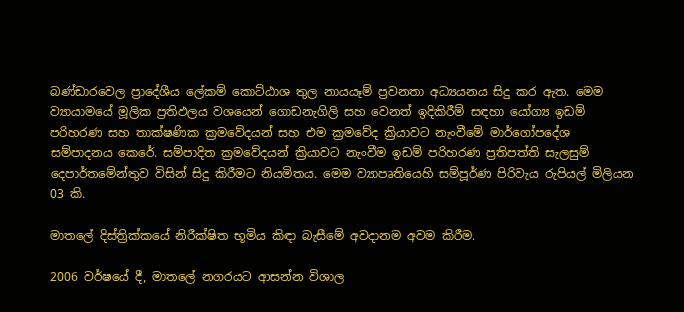බණ්ඩාරවෙල ප්‍රාදේශීය ලේකම් කොට්ඨාශ තුල නායයෑම් ප්‍රවනතා අධ්‍යයනය සිදු කර ඇත. මෙම ව්‍යායාමයේ මූලික ප්‍රතිඵලය වශයෙන් ගොඩනැගිලි සහ වෙනත් ඉදිකිරීම් සඳහා යෝග්‍ය ඉඩම් පරිහරණ සහ තාක්ෂණික ක්‍රමවේදයන් සහ එම ක්‍රමවේද ක්‍රියාවට නැංවීමේ මාර්ගෝපදේශ සම්පාදනය කෙරේ. සම්පාදිත ක්‍රමවේදයන් ක්‍රියාවට නැංවීම ඉඩම් පරිහරණ ප්‍රතිපත්ති සැලසුම් දෙපාර්තමේන්තුව විසින් සිදු කිරීමට නියමිතය. මෙම ව්‍යාපෘතියෙහි සම්පූර්ණ පිරිවැය රුපියල් මිලියන 03 කි.

මාතලේ දිස්ත්‍රික්කයේ නිරීක්ෂිත භූමිය කිඳා බැසීමේ අවදානම අවම කිරීම.

2006 වර්ෂයේ දී, මාතලේ නගරයට ආසන්න විශාල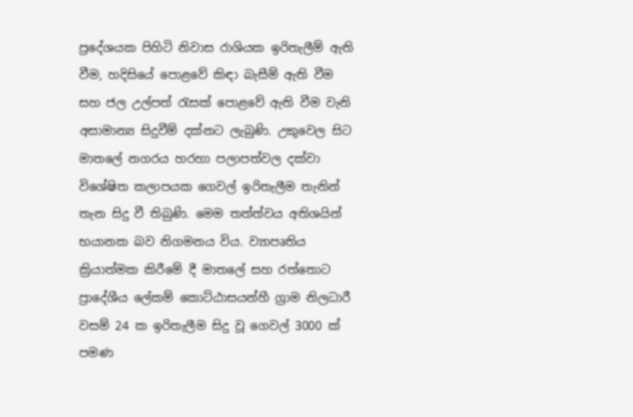ප්‍රදේශයක පිහිටි නිවාස රාශියක ඉරිතැලීම් ඇති වීම, හදිසියේ පොළවේ කිඳා බැසීම් ඇති වීම සහ ජල උල්පත් රැසක් පොළවේ ඇති වීම වැනි අසාමාන්‍ය සිදුවීම් දක්නට ලැබුණි. උකුවෙල සිට මාතලේ නගරය හරහා පලාපත්වල දක්වා විශේෂිත කලාපයක ගෙවල් ඉරිතැලීම තැනින් තැන සිදු වී තිබුණි. මෙම තත්ත්වය අතිශයින් භයානක බව නිගමනය විය. ව්‍යාපෘතිය ක්‍රියාත්මක කිරීමේ දී මාතලේ සහ රත්තොට ප්‍රාදේශීය ලේකම් කොට්ඨාසයන්හී ග්‍රාම නිලධාරී වසම් 24 ක ඉරිතැලීම සිදු වූ ගෙවල් 3000 ක් පමණ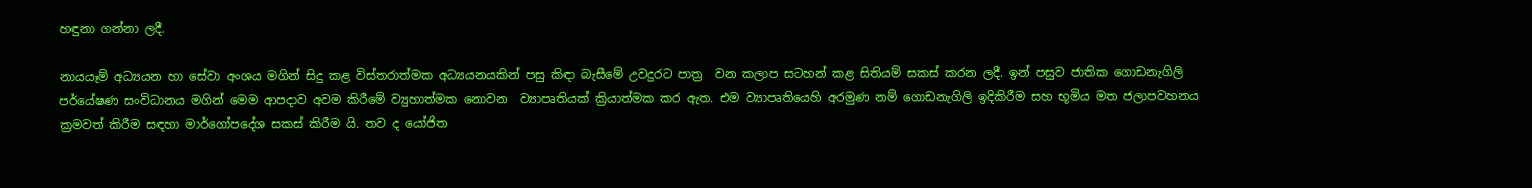හඳුනා ගන්නා ලදී.

නායයෑම් අධ්‍යයන හා සේවා අංශය මගින් සිදු කළ විස්තරාත්මක අධ්‍යයනයකින් පසු කිඳා බැසීමේ උවදුරට පාත්‍ර  වන කලාප සටහන් කළ සිතියම් සකස් කරන ලදී. ඉන් පසුව ජාතික ගොඩනැගිලි පර්යේෂණ සංවිධානය මගින් මෙම ආපදාව අවම කිරීමේ ව්‍යුහාත්මක නොවන  ව්‍යාපෘතියක් ක්‍රියාත්මක කර ඇත. එම ව්‍යාපෘතියෙහි අරමුණ නම් ගොඩනැගිලි ඉදිකිරීම සහ භූමිය මත ජලාපවහනය ක්‍රමවත් කිරීම සඳහා මාර්ගෝපදේශ සකස් කිරීම යි. තව ද යෝජිත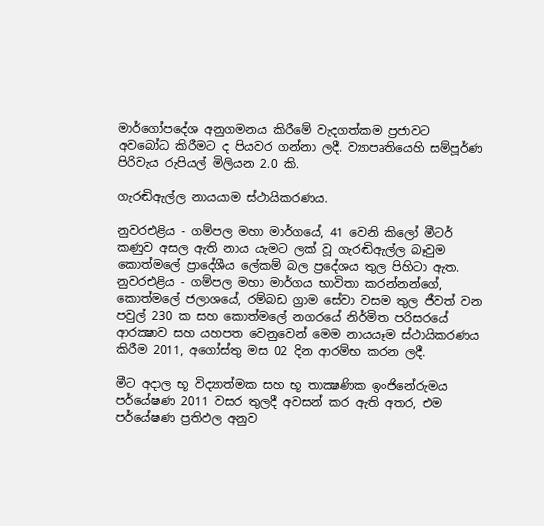මාර්ගෝපදේශ අනුගමනය කිරීමේ වැදගත්කම ප්‍රජාවට අවබෝධ කිරීමට ද පියවර ගන්නා ලදී. ව්‍යාපෘතියෙහි සම්පූර්ණ පිරිවැය රුපියල් මිලියන 2.0 කි.

ගැරඬිඇල්ල නායයාම ස්ථායිකරණය.

නුවරඑළිය - ගම්පල මහා මාර්ගයේ, 41 වෙනි කිලෝ මීටර් කණුව අසල ඇති නාය යැමට ලක් වූ ගැරඬිඇල්ල බෑවුම කොත්මලේ ප්‍රාදේශීය ලේකම් බල ප්‍රදේශය තුල පිහිටා ඇත. නුවරඑළිය - ගම්පල මහා මාර්ගය භාවිතා කරන්නන්ගේ, කොත්මලේ ජලාශයේ, රම්බඩ ග්‍රාම සේවා වසම තුල ජීවත් වන පවුල් 230 ක සහ කොත්මලේ නගරයේ නිර්මිත පරිසරයේ ආරක්‍ෂාව සහ යහපත වෙනුවෙන් මෙම නායයෑම ස්ථායිකරණය කිරීම 2011, අගෝස්තු මස 02 දින ආරම්භ කරන ලදී.

මීට අදාල භූ විද්‍යාත්මක සහ භූ තාක්‍ෂණික ඉංජිනේරුමය පර්යේෂණ 2011 වසර තුලදී අවසන් කර ඇති අතර, එම පර්යේෂණ ප්‍රතිඵල අනුව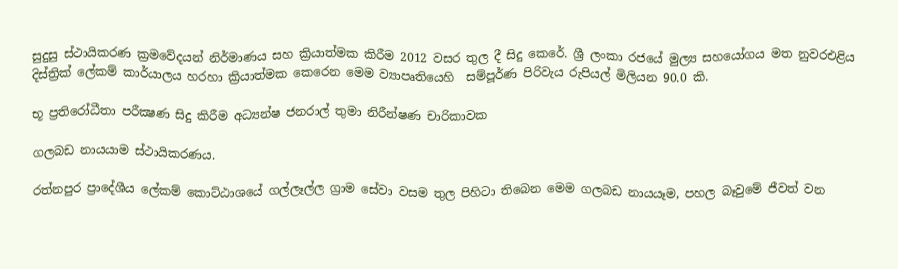සුදුසු ස්ථායිකරණ ක්‍රමවේදයන් නිර්මාණය සහ ක්‍රියාත්මක කිරීම 2012 වසර තුල දී සිදු කෙරේ. ශ්‍රී ලංකා රජයේ මුල්‍ය සහයෝගය මත නුවරඑළිය දිස්ත්‍රික් ලේකම් කාර්යාලය හරහා ක්‍රියාත්මක කෙරෙන මෙම ව්‍යාපෘතියෙහි  සම්පූර්ණ පිරිවැය රුපියල් මිලියන 90.0 කි.

භූ ප්‍රතිරෝධීතා පරීක්‍ෂණ සිදු කිරීම අධ්‍යන්‍ෂ ජනරාල් තුමා නිරීන්‍ෂණ චාරිකාවක

ගලබඩ නායයාම ස්ථායිකරණය.

රත්නපුර ප්‍රාදේශීය ලේකම් කොට්ඨාශයේ ගල්ලෑල්ල ග්‍රාම සේවා වසම තුල පිහිටා තිබෙන මෙම ගලබඩ නායයෑම, පහල බෑවුමේ ජීවත් වන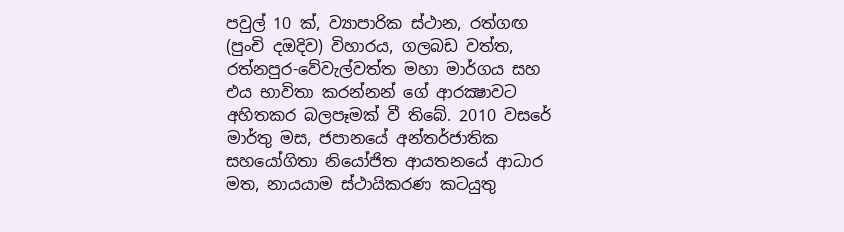පවුල් 10 ක්, ව්‍යාපාරික ස්ථාන, රත්ගඟ (පුංචි දඔදිව) විහාරය, ගලබඩ වත්ත, රත්නපුර-වේවැල්වත්ත මහා මාර්ගය සහ එය භාවිතා කරන්නන් ගේ ආරක්‍ෂාවට අහිතකර බලපෑමක් වී තිබේ. 2010 වසරේ මාර්තු මස, ජපානයේ අන්තර්ජාතික සහයෝගිතා නියෝජිත ආයතනයේ ආධාර මත, නායයාම ස්ථායිකරණ කටයුතු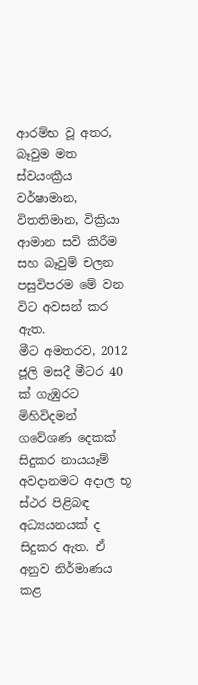ආරම්භ වූ අතර, බෑවුම මත ස්වයංක්‍රීය වර්ෂාමාන, විතතිමාන, වික්‍රියා ආමාන සවි කිරීම සහ බෑවුම් චලන පසුවිපරම මේ වන විට අවසන් කර ඇත.
මීට අමතරව, 2012 ජූලි මසදී මීටර 40 ක් ගැඹුරට මිහිවිදමන් ගවේශණ දෙකක් සිදුකර නායයෑම් අවදානමට අදාල භූ ස්ථර පිළිබඳ අධ්‍යයනයක් ද සිදුකර ඇත. ඒ අනුව නිර්මාණය කළ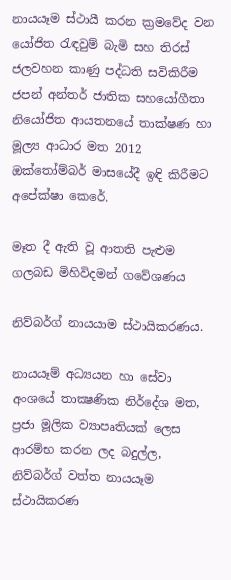නායයෑම ස්ථායී කරන ක්‍රමවේද වන යෝජිත රැඳවුම් බැමි සහ තිරස් ජලවහන කාණු පද්ධති සවිකිරීම ජපන් අන්තර් ජාතික සහයෝගීතා නියෝජිත ආයතනයේ තාක්ෂණ හා මූල්‍ය ආධාර මත 2012 ඔක්තෝම්බර් මාසයේදී ඉඳි කිරීමට අපේක්ෂා කෙරේ.

මෑත දී ඇති වූ ආතති පැළුම ගලබඩ මිහිවිදමන් ගවේශණය

නිව්බර්ග් නායයාම ස්ථායිකරණය.

නායයෑම් අධ්‍යයන හා සේවා අංශයේ තාක්‍ෂණික නිර්දේශ මත, ප්‍රජා මූලික ව්‍යාපෘතියක් ලෙස ආරම්භ කරන ලද බදුල්ල, නිව්බර්ග් වත්ත නායයෑම ස්ථායිකරණ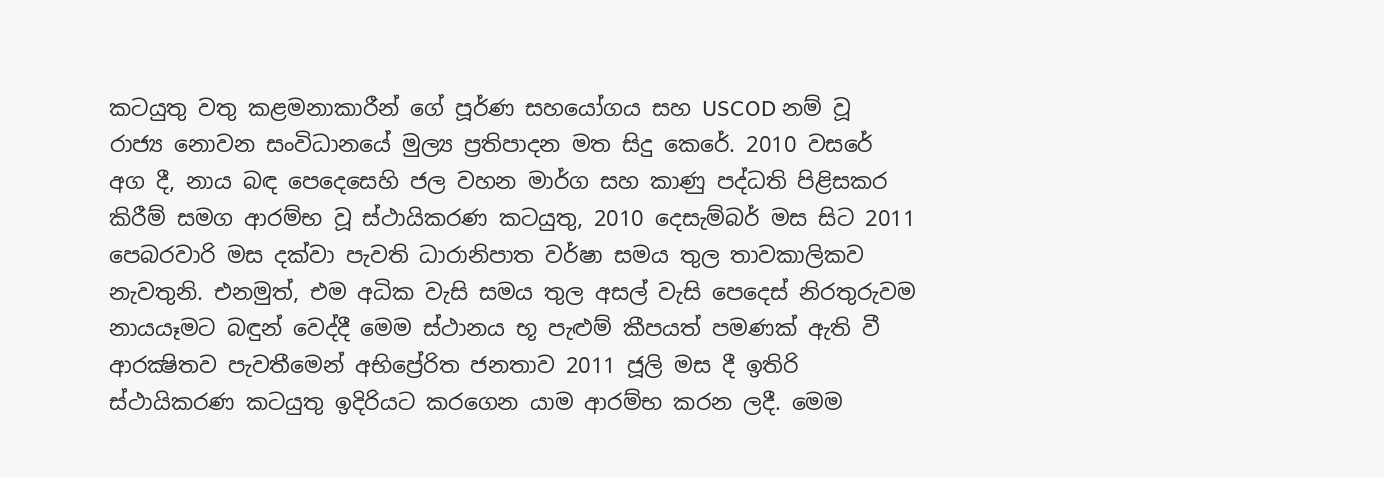කටයුතු වතු කළමනාකාරීන් ගේ පූර්ණ සහයෝගය සහ USCOD නම් වූ රාජ්‍ය නොවන සංවිධානයේ මුල්‍ය ප්‍රතිපාදන මත සිදු කෙරේ. 2010 වසරේ අග දී, නාය බඳ පෙදෙසෙහි ජල වහන මාර්ග සහ කාණු පද්ධති පිළිසකර කිරීම් සමග ආරම්භ වූ ස්ථායිකරණ කටයුතු, 2010 දෙසැම්බර් මස සිට 2011 පෙබරවාරි මස දක්වා පැවති ධාරානිපාත වර්ෂා සමය තුල තාවකාලිකව නැවතුනි. එනමුත්, එම අධික වැසි සමය තුල අසල් වැසි පෙදෙස් නිරතුරුවම නායයෑමට බඳුන් වෙද්දී මෙම ස්ථානය භූ පැළුම් කීපයත් පමණක් ඇති වී ආරක්‍ෂිතව පැවතීමෙන් අභිප්‍රේරිත ජනතාව 2011 ජූලි මස දී ඉතිරි ස්ථායිකරණ කටයුතු ඉදිරියට කරගෙන යාම ආරම්භ කරන ලදී. මෙම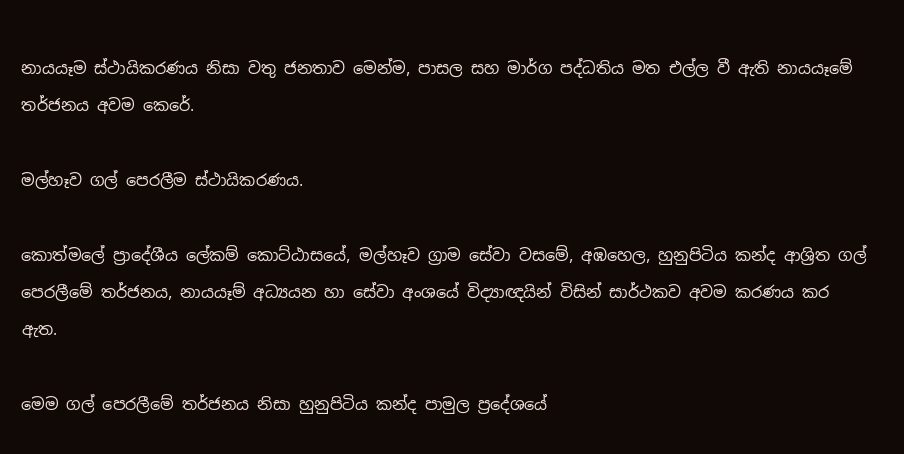නායයෑම ස්ථායිකරණය නිසා වතු ජනතාව මෙන්ම, පාසල සහ මාර්ග පද්ධතිය මත එල්ල වී ඇති නායයෑමේ තර්ජනය අවම කෙරේ.

මල්හෑව ගල් පෙරලීම ස්ථායිකරණය.

කොත්මලේ ප්‍රාදේශීය ලේකම් කොට්ඨාසයේ, මල්හෑව ග්‍රාම සේවා වසමේ, අඹහෙල, හුනුපිටිය කන්ද ආශ්‍රිත ගල් පෙරලීමේ තර්ජනය, නායයෑම් අධ්‍යයන හා සේවා අංශයේ විද්‍යාඥයින් විසින් සාර්ථකව අවම කරණය කර ඇත.

මෙම ගල් පෙරලීමේ තර්ජනය නිසා හුනුපිටිය කන්ද පාමුල ප්‍රදේශයේ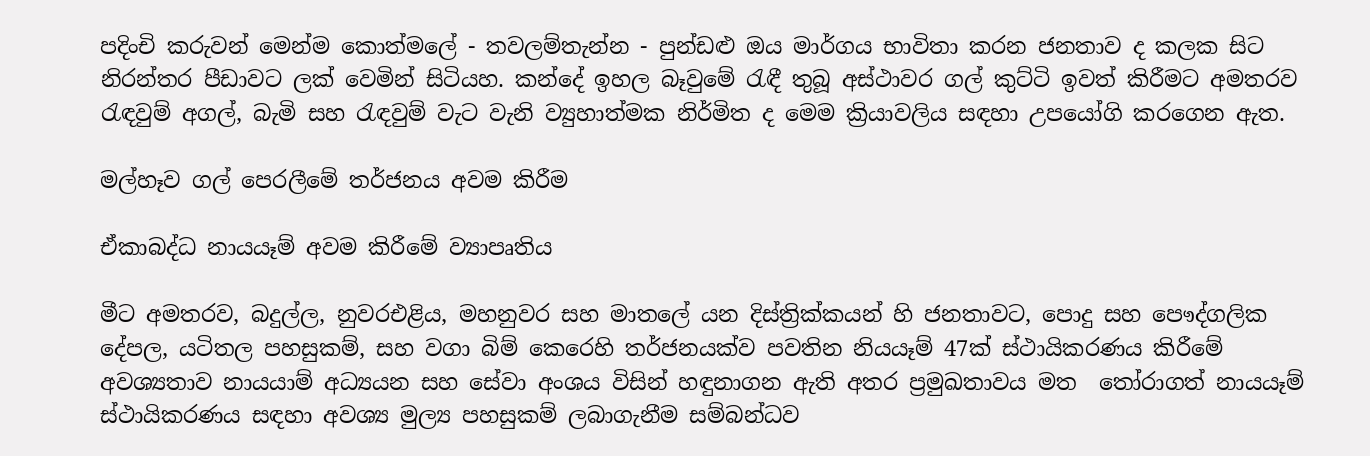පදිංචි කරුවන් මෙන්ම කොත්මලේ - තවලම්තැන්න - පුන්ඩළු ඔය මාර්ගය භාවිතා කරන ජනතාව ද කලක සිට නිරන්තර පීඩාවට ලක් වෙමින් සිටියහ. කන්දේ ඉහල බෑවුමේ රැඳී තුබූ අස්ථාවර ගල් කුට්ටි ඉවත් කිරීමට අමතරව රැඳවුම් අගල්, බැමි සහ රැඳවුම් වැට වැනි ව්‍යුහාත්මක නිර්මිත ද මෙම ක්‍රියාවලිය සඳහා උපයෝගි කරගෙන ඇත.

මල්හෑව ගල් පෙරලීමේ තර්ජනය අවම කිරීම

ඒකාබද්ධ නායයෑම් අවම කිරීමේ ව්‍යාපෘතිය

මීට අමතරව, බදුල්ල, නුවරඑළිය, මහනුවර සහ මාතලේ යන දිස්ත්‍රික්කයන් හි ජනතාවට, පොදු සහ පෞද්ගලික දේපල, යටිතල පහසුකම්, සහ වගා බිම් කෙරෙහි තර්ජනයක්ව පවතින නියයෑම් 47ක් ස්ථායිකරණය කිරීමේ අවශ්‍යතාව නායයාම් අධ්‍යයන සහ සේවා අංශය විසින් හඳුනාගන ඇති අතර ප්‍රමුඛතාවය මත  තෝරාගත් නායයෑම් ස්ථායිකරණය සඳහා අවශ්‍ය මුල්‍ය පහසුකම් ලබාගැනීම සම්බන්ධව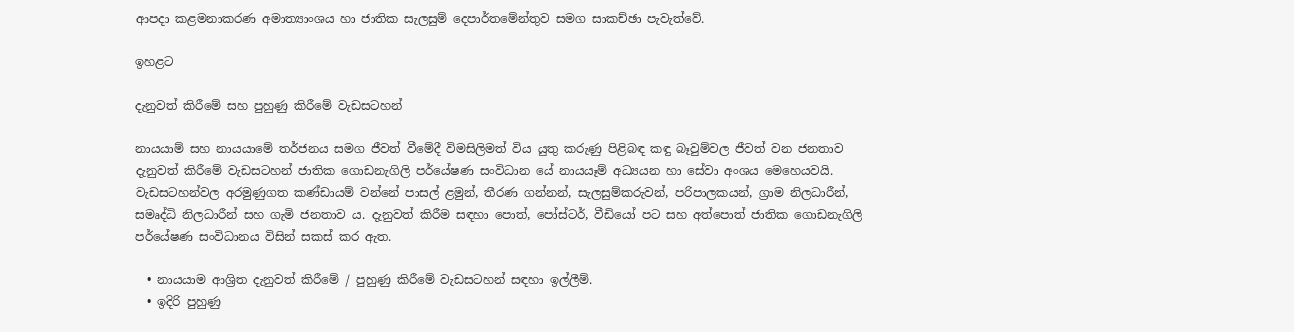ආපදා කළමනාකරණ අමාත්‍යාංශය හා ජාතික සැලසුම් දෙපාර්තමේන්තුව සමග සාකච්ඡා පැවැත්වේ.

ඉහළට

දැනුවත් කිරීමේ සහ පුහුණු කිරීමේ වැඩසටහන්

නායයාම් සහ නායයාමේ තර්ජනය සමග ජීවත් වීමේදී විමසිලිමත් විය යුතු කරුණු පිළිබඳ කඳු බෑවුම්වල ජීවත් වන ජනතාව දැනුවත් කිරීමේ වැඩසටහන් ජාතික ගොඩනැගිලි පර්යේෂණ සංවිධාන යේ නායයෑම් අධ්‍යයන හා සේවා අංශය මෙහෙයවයි. වැඩසටහන්වල අරමුණුගත කණ්ඩායම් වන්නේ පාසල් ළමුන්, තීරණ ගන්නන්, සැලසුම්කරුවන්, පරිපාලකයන්, ග්‍රාම නිලධාරීන්, සමෘද්ධි නිලධාරීන් සහ ගැමි ජනතාව ය. දැනුවත් කිරීම සඳහා පොත්, පෝස්ටර්, වීඩියෝ පට සහ අත්පොත් ජාතික ගොඩනැගිලි පර්යේෂණ සංවිධානය විසින් සකස් කර ඇත.

  • නායයාම ආශ්‍රිත දැනුවත් කිරීමේ / පුහුණු කිරීමේ වැඩසටහන් සඳහා ඉල්ලීම්.
  • ඉදිරි පුහුණු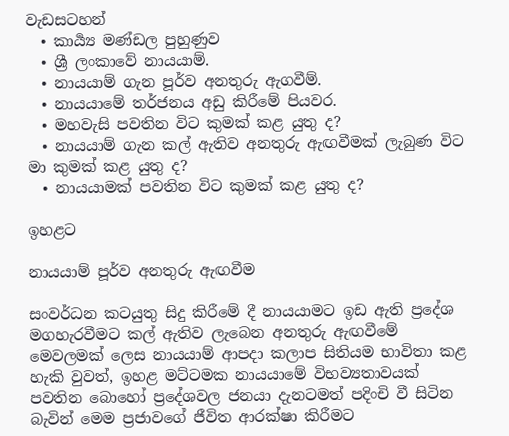වැඩසටහන්
  • කාර්‍ය්‍ය මණ්ඩල පුහුණුව
  • ශ්‍රී ලංකාවේ නායයාම්.
  • නායයාම් ගැන පූර්ව අනතුරු ඇගවීම්.
  • නායයාමේ තර්ජනය අඩු කිරීමේ පියවර.
  • මහවැසි පවතින විට කුමක් කළ යුතු ද?
  • නායයාම් ගැන කල් ඇතිව අනතුරු ඇඟවීමක් ලැබුණ විට මා කුමක් කළ යුතු ද?
  • නායයාමක් පවතින විට කුමක් කළ යුතු ද?

ඉහළට

නායයාම් පූර්ව අනතුරු ඇඟවීම

සංවර්ධන කටයුතු සිදු කිරීමේ දී නායයාමට ඉඩ ඇති ප්‍රදේශ මගහැරවීමට කල් ඇතිව ලැබෙන අනතුරු ඇඟවීමේ මෙවලමක් ලෙස නායයාම් ආපදා කලාප සිතියම භාවිතා කළ හැකි වුවත්, ඉහළ මට්ටමක නායයාමේ විභව්‍යතාවයක් පවතින බොහෝ ප්‍රදේශවල ජනයා දැනටමත් පදිංචි වී සිටින බැවින් මෙම ප්‍රජාවගේ ජීවිත ආරක්ෂා කිරීමට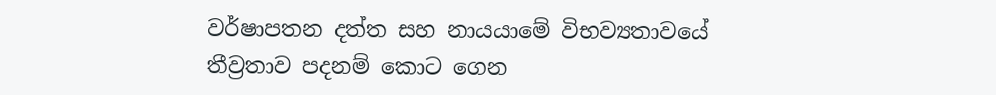වර්ෂාපතන දත්ත සහ නායයාමේ විභව්‍යතාවයේ තීව්‍රතාව පදනම් කොට ගෙන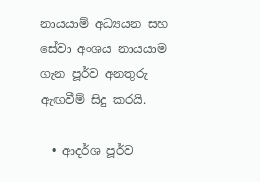නායයාම් අධ්‍යයන සහ සේවා අංශය නායයාම ගැන පූර්ව අනතුරු ඇඟවීම් සිදු කරයි.

  • ආදර්ශ පූර්ව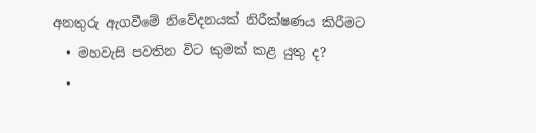අනතුරු ඇගවීමේ නිවේදනයක් නිරීක්ෂණය කිරීමට
  • මහවැසි පවතින විට කුමක් කළ යුතු ද?
  •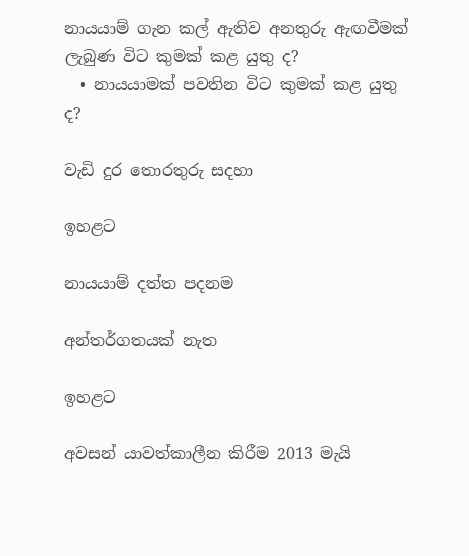නායයාම් ගැන කල් ඇතිව අනතුරු ඇඟවීමක් ලැබුණ විට කුමක් කළ යුතු ද?
  • නායයාමක් පවතින විට කුමක් කළ යුතු ද?

වැඩි දුර තොරතුරු සදහා

ඉහළට

නායයාම් දත්ත පදනම

අන්තර්ගතයක් නැත

ඉහළට

අවසන් යාවත්කාලීන කිරීම 2013 මැයි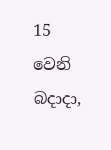15 වෙනි බදාදා,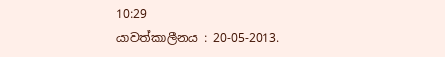10:29
යාවත්කාලීනය : 20-05-2013.